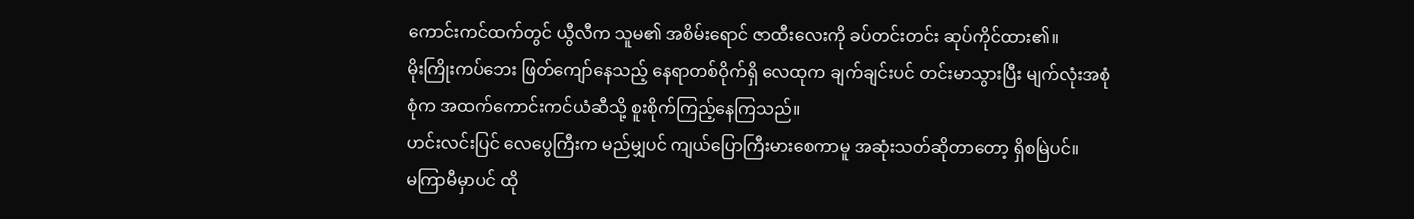ကောင်းကင်ထက်တွင် ယွီလီက သူမ၏ အစိမ်းရောင် ဇာထီးလေးကို ခပ်တင်းတင်း ဆုပ်ကိုင်ထား၏။
မိုးကြိုးကပ်ဘေး ဖြတ်ကျော်နေသည့် နေရာတစ်ဝိုက်ရှိ လေထုက ချက်ချင်းပင် တင်းမာသွားပြီး မျက်လုံးအစုံစုံက အထက်ကောင်းကင်ယံဆီသို့ စူးစိုက်ကြည့်နေကြသည်။
ဟင်းလင်းပြင် လေပွေကြီးက မည်မျှပင် ကျယ်ပြောကြီးမားစေကာမူ အဆုံးသတ်ဆိုတာတော့ ရှိစမြဲပင်။
မကြာမီမှာပင် ထို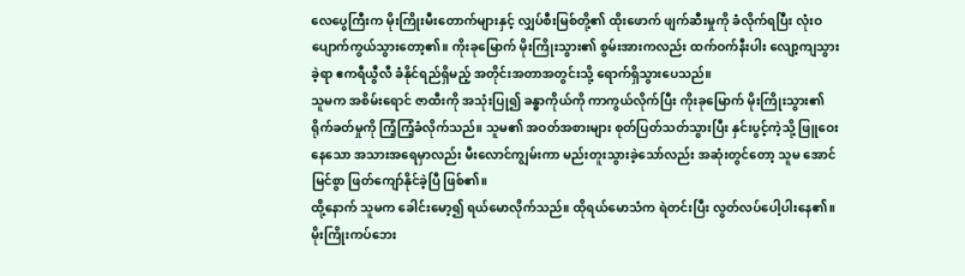လေပွေကြီးက မိုးကြိုးမီးတောက်များနှင့် လျှပ်စီးမြစ်တို့၏ ထိုးဖောက် ဖျက်ဆီးမှုကို ခံလိုက်ရပြီး လုံးဝ ပျောက်ကွယ်သွားတော့၏။ ကိုးခုမြောက် မိုးကြိုးသွား၏ စွမ်းအားကလည်း ထက်ဝက်နီးပါး လျော့ကျသွားခဲ့ရာ ဧကရီယွီလီ ခံနိုင်ရည်ရှိမည့် အတိုင်းအတာအတွင်းသို့ ရောက်ရှိသွားပေသည်။
သူမက အစိမ်းရောင် ဇာထီးကို အသုံးပြု၍ ခန္ဓာကိုယ်ကို ကာကွယ်လိုက်ပြီး ကိုးခုမြောက် မိုးကြိုးသွား၏ ရိုက်ခတ်မှုကို ကြံ့ကြံ့ခံလိုက်သည်။ သူမ၏ အဝတ်အစားများ စုတ်ပြတ်သတ်သွားပြီး နှင်းပွင့်ကဲ့သို့ ဖြူဝေးနေသော အသားအရေမှာလည်း မီးလောင်ကျွမ်းကာ မည်းတူးသွားခဲ့သော်လည်း အဆုံးတွင်တော့ သူမ အောင်မြင်စွာ ဖြတ်ကျော်နိုင်ခဲ့ပြီ ဖြစ်၏။
ထို့နောက် သူမက ခေါင်းမော့၍ ရယ်မောလိုက်သည်။ ထိုရယ်မောသံက ရဲတင်းပြီး လွတ်လပ်ပေါ့ပါးနေ၏။
မိုးကြိုးကပ်ဘေး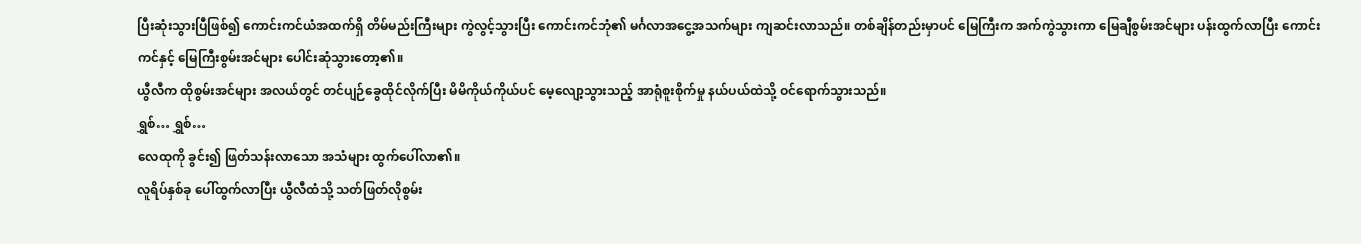ပြီးဆုံးသွားပြီဖြစ်၍ ကောင်းကင်ယံအထက်ရှိ တိမ်မည်းကြီးများ ကွဲလွင့်သွားပြီး ကောင်းကင်ဘုံ၏ မင်္ဂလာအငွေ့အသက်များ ကျဆင်းလာသည်။ တစ်ချိန်တည်းမှာပင် မြေကြီးက အက်ကွဲသွားကာ မြေချီစွမ်းအင်များ ပန်းထွက်လာပြီး ကောင်းကင်နှင့် မြေကြီးစွမ်းအင်များ ပေါင်းဆုံသွားတော့၏။
ယွီလီက ထိုစွမ်းအင်များ အလယ်တွင် တင်ပျဉ်ခွေထိုင်လိုက်ပြီး မိမိကိုယ်ကိုယ်ပင် မေ့လျော့သွားသည့် အာရုံစူးစိုက်မှု နယ်ပယ်ထဲသို့ ဝင်ရောက်သွားသည်။
ရွှစ်… ရွှစ်…
လေထုကို ခွင်း၍ ဖြတ်သန်းလာသော အသံများ ထွက်ပေါ်လာ၏။
လူရိပ်နှစ်ခု ပေါ်ထွက်လာပြီး ယွီလီထံသို့ သတ်ဖြတ်လိုစွမ်း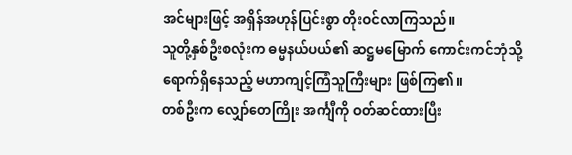အင်များဖြင့် အရှိန်အဟုန်ပြင်းစွာ တိုးဝင်လာကြသည်။
သူတို့နှစ်ဦးစလုံးက ဓမ္မနယ်ပယ်၏ ဆဋ္ဌမမြောက် ကောင်းကင်ဘုံသို့ ရောက်ရှိနေသည့် မဟာကျင့်ကြံသူကြီးများ ဖြစ်ကြ၏။
တစ်ဦးက လျှော်တေကြိုး အင်္ကျီကို ဝတ်ဆင်ထားပြီး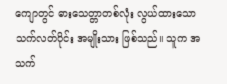ကျောတွင် ဓားသေတ္တာတစ်လုံး လွယ်ထားသော သက်လတ်ပိုင်း အမျိုးသား ဖြစ်သည်။ သူက အသက်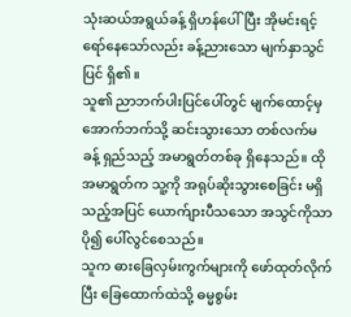သုံးဆယ်အရွယ်ခန့် ရှိဟန်ပေါ်ပြီး အိုမင်းရင့်ရော်နေသော်လည်း ခန့်ညားသော မျက်နှာသွင်ပြင် ရှိ၏။
သူ၏ ညာဘက်ပါးပြင်ပေါ်တွင် မျက်ထောင့်မှ အောက်ဘက်သို့ ဆင်းသွားသော တစ်လက်မခန့် ရှည်သည့် အမာရွတ်တစ်ခု ရှိနေသည်။ ထိုအမာရွတ်က သူ့ကို အရုပ်ဆိုးသွားစေခြင်း မရှိသည့်အပြင် ယောက်ျားပီသသော အသွင်ကိုသာ ပို၍ ပေါ်လွင်စေသည်။
သူက ဓားခြေလှမ်းကွက်များကို ဖော်ထုတ်လိုက်ပြီး ခြေထောက်ထဲသို့ ဓမ္မစွမ်း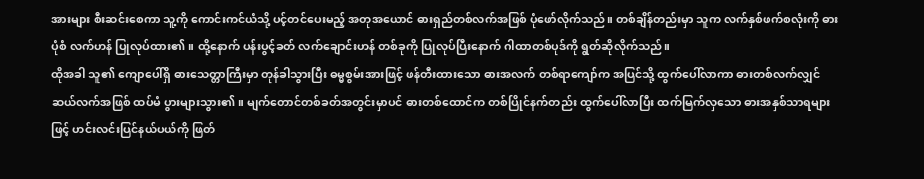အားများ စီးဆင်းစေကာ သူ့ကို ကောင်းကင်ယံသို့ ပင့်တင်ပေးမည့် အတုအယောင် ဓားရှည်တစ်လက်အဖြစ် ပုံဖော်လိုက်သည်။ တစ်ချိန်တည်းမှာ သူက လက်နှစ်ဖက်စလုံးကို ဓားပုံစံ လက်ဟန် ပြုလုပ်ထား၏။ ထို့နောက် ပန်းပွင့်ခတ် လက်ချောင်းဟန် တစ်ခုကို ပြုလုပ်ပြီးနောက် ဂါထာတစ်ပုဒ်ကို ရွတ်ဆိုလိုက်သည်။
ထိုအခါ သူ၏ ကျောပေါ်ရှိ ဓားသေတ္တာကြီးမှာ တုန်ခါသွားပြီး ဓမ္မစွမ်းအားဖြင့် ဖန်တီးထားသော ဓားအလက် တစ်ရာကျော်က အပြင်သို့ ထွက်ပေါ်လာကာ ဓားတစ်လက်လျှင် ဆယ်လက်အဖြစ် ထပ်မံ ပွားများသွား၏။ မျက်တောင်တစ်ခတ်အတွင်းမှာပင် ဓားတစ်ထောင်က တစ်ပြိုင်နက်တည်း ထွက်ပေါ်လာပြီး ထက်မြက်လှသော ဓားအနှစ်သာရများဖြင့် ဟင်းလင်းပြင်နယ်ပယ်ကို ဖြတ်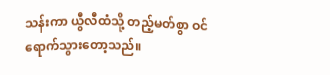သန်းကာ ယွီလီထံသို့ တည့်မတ်စွာ ဝင်ရောက်သွားတော့သည်။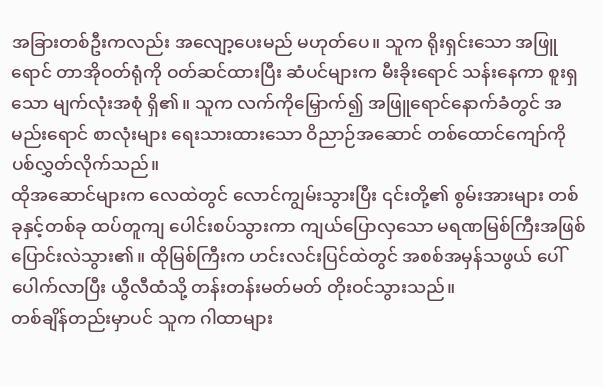အခြားတစ်ဦးကလည်း အလျော့ပေးမည် မဟုတ်ပေ။ သူက ရိုးရှင်းသော အဖြူရောင် တာအိုဝတ်ရုံကို ဝတ်ဆင်ထားပြီး ဆံပင်များက မီးခိုးရောင် သန်းနေကာ စူးရှသော မျက်လုံးအစုံ ရှိ၏။ သူက လက်ကိုမြှောက်၍ အဖြူရောင်နောက်ခံတွင် အမည်းရောင် စာလုံးများ ရေးသားထားသော ဝိညာဉ်အဆောင် တစ်ထောင်ကျော်ကို ပစ်လွှတ်လိုက်သည်။
ထိုအဆောင်များက လေထဲတွင် လောင်ကျွမ်းသွားပြီး ၎င်းတို့၏ စွမ်းအားများ တစ်ခုနှင့်တစ်ခု ထပ်တူကျ ပေါင်းစပ်သွားကာ ကျယ်ပြောလှသော မရဏမြစ်ကြီးအဖြစ် ပြောင်းလဲသွား၏။ ထိုမြစ်ကြီးက ဟင်းလင်းပြင်ထဲတွင် အစစ်အမှန်သဖွယ် ပေါ်ပေါက်လာပြီး ယွီလီထံသို့ တန်းတန်းမတ်မတ် တိုးဝင်သွားသည်။
တစ်ချိန်တည်းမှာပင် သူက ဂါထာများ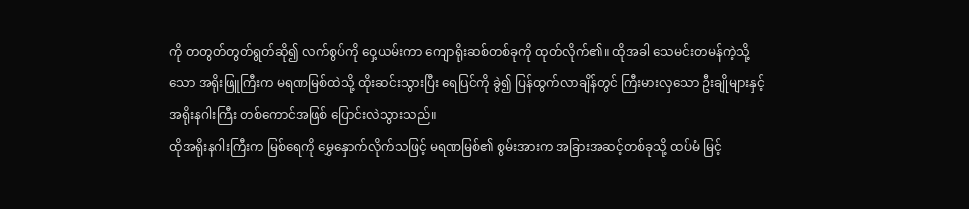ကို တတွတ်တွတ်ရွတ်ဆို၍ လက်စွပ်ကို ဝှေ့ယမ်းကာ ကျောရိုးဆစ်တစ်ခုကို ထုတ်လိုက်၏။ ထိုအခါ သေမင်းတမန်ကဲ့သို့သော အရိုးဖြူကြီးက မရဏမြစ်ထဲသို့ ထိုးဆင်းသွားပြီး ရေပြင်ကို ခွဲ၍ ပြန်ထွက်လာချိန်တွင် ကြီးမားလှသော ဦးချိုများနှင့် အရိုးနဂါးကြီး တစ်ကောင်အဖြစ် ပြောင်းလဲသွားသည်။
ထိုအရိုးနဂါးကြီးက မြစ်ရေကို မွှေနှောက်လိုက်သဖြင့် မရဏမြစ်၏ စွမ်းအားက အခြားအဆင့်တစ်ခုသို့ ထပ်မံ မြင့်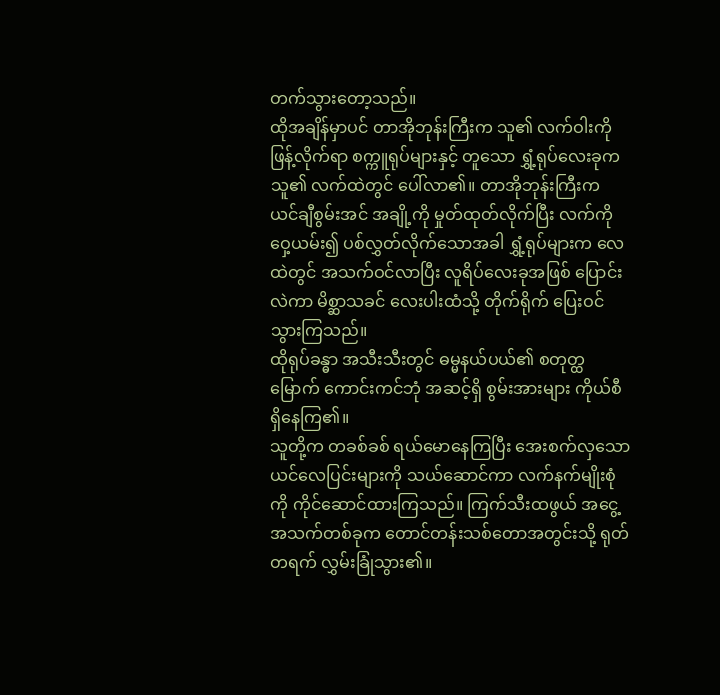တက်သွားတော့သည်။
ထိုအချိန်မှာပင် တာအိုဘုန်းကြီးက သူ၏ လက်ဝါးကို ဖြန့်လိုက်ရာ စက္ကူရုပ်များနှင့် တူသော ရွှံ့ရုပ်လေးခုက သူ၏ လက်ထဲတွင် ပေါ်လာ၏။ တာအိုဘုန်းကြီးက ယင်ချီစွမ်းအင် အချို့ကို မှုတ်ထုတ်လိုက်ပြီး လက်ကို ဝှေ့ယမ်း၍ ပစ်လွှတ်လိုက်သောအခါ ရွှံ့ရုပ်များက လေထဲတွင် အသက်ဝင်လာပြီး လူရိပ်လေးခုအဖြစ် ပြောင်းလဲကာ မိစ္ဆာသခင် လေးပါးထံသို့ တိုက်ရိုက် ပြေးဝင်သွားကြသည်။
ထိုရုပ်ခန္ဓာ အသီးသီးတွင် ဓမ္မနယ်ပယ်၏ စတုတ္ထမြောက် ကောင်းကင်ဘုံ အဆင့်ရှိ စွမ်းအားများ ကိုယ်စီ ရှိနေကြ၏။
သူတို့က တခစ်ခစ် ရယ်မောနေကြပြီး အေးစက်လှသော ယင်လေပြင်းများကို သယ်ဆောင်ကာ လက်နက်မျိုးစုံကို ကိုင်ဆောင်ထားကြသည်။ ကြက်သီးထဖွယ် အငွေ့အသက်တစ်ခုက တောင်တန်းသစ်တောအတွင်းသို့ ရုတ်တရက် လွှမ်းခြုံသွား၏။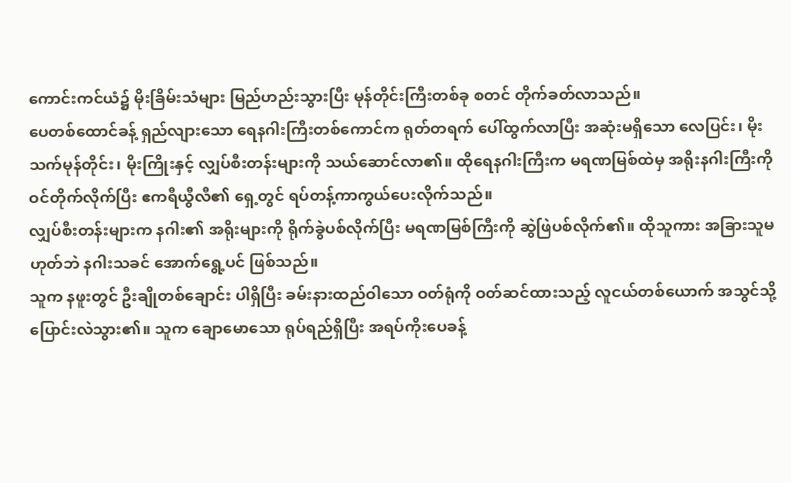ကောင်းကင်ယံ၌ မိုးခြိမ်းသံများ မြည်ဟည်းသွားပြီး မုန်တိုင်းကြီးတစ်ခု စတင် တိုက်ခတ်လာသည်။
ပေတစ်ထောင်ခန့် ရှည်လျားသော ရေနဂါးကြီးတစ်ကောင်က ရုတ်တရက် ပေါ်ထွက်လာပြီး အဆုံးမရှိသော လေပြင်း၊ မိုးသက်မုန်တိုင်း၊ မိုးကြိုးနှင့် လျှပ်စီးတန်းများကို သယ်ဆောင်လာ၏။ ထိုရေနဂါးကြီးက မရဏမြစ်ထဲမှ အရိုးနဂါးကြီးကို ဝင်တိုက်လိုက်ပြီး ဧကရီယွီလီ၏ ရှေ့တွင် ရပ်တန့်ကာကွယ်ပေးလိုက်သည်။
လျှပ်စီးတန်းများက နဂါး၏ အရိုးများကို ရိုက်ခွဲပစ်လိုက်ပြီး မရဏမြစ်ကြီးကို ဆွဲဖြဲပစ်လိုက်၏။ ထိုသူကား အခြားသူမဟုတ်ဘဲ နဂါးသခင် အောက်ရွေ့ပင် ဖြစ်သည်။
သူက နဖူးတွင် ဦးချိုတစ်ချောင်း ပါရှိပြီး ခမ်းနားထည်ဝါသော ဝတ်ရုံကို ဝတ်ဆင်ထားသည့် လူငယ်တစ်ယောက် အသွင်သို့ ပြောင်းလဲသွား၏။ သူက ချောမောသော ရုပ်ရည်ရှိပြီး အရပ်ကိုးပေခန့်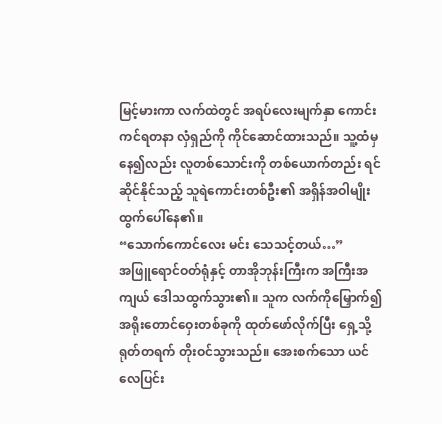မြင့်မားကာ လက်ထဲတွင် အရပ်လေးမျက်နှာ ကောင်းကင်ရတနာ လှံရှည်ကို ကိုင်ဆောင်ထားသည်။ သူ့ထံမှနေ၍လည်း လူတစ်သောင်းကို တစ်ယောက်တည်း ရင်ဆိုင်နိုင်သည့် သူရဲကောင်းတစ်ဦး၏ အရှိန်အဝါမျိုး ထွက်ပေါ်နေ၏။
“သောက်ကောင်လေး မင်း သေသင့်တယ်…”
အဖြူရောင်ဝတ်ရုံနှင့် တာအိုဘုန်းကြီးက အကြီးအကျယ် ဒေါသထွက်သွား၏။ သူက လက်ကိုမြှောက်၍ အရိုးတောင်ဝှေးတစ်ခုကို ထုတ်ဖော်လိုက်ပြီး ရှေ့သို့ ရုတ်တရက် တိုးဝင်သွားသည်။ အေးစက်သော ယင်လေပြင်း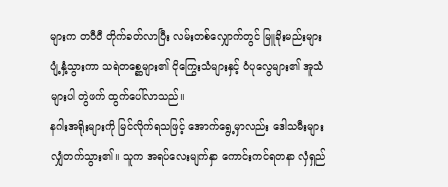များက တဝီဝီ တိုက်ခတ်လာပြီး လမ်းတစ်လျှောက်တွင် မြူခိုးမည်းများ ပျံ့နှံ့သွားကာ သရဲတစ္ဆေများ၏ ငိုကြွေးသံများနှင့် ဝံပုလွေများ၏ အူသံများပါ တွဲဖက် ထွက်ပေါ်လာသည်။
နဂါးအရိုးများကို မြင်လိုက်ရသဖြင့် အောက်ရွေ့မှာလည်း ဒေါသမီးများ လျှံတက်သွား၏။ သူက အရပ်လေးမျက်နှာ ကောင်းကင်ရတနာ လှံရှည်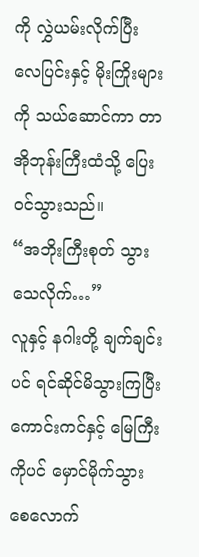ကို လွှဲယမ်းလိုက်ပြီး လေပြင်းနှင့် မိုးကြိုးများကို သယ်ဆောင်ကာ တာအိုဘုန်းကြီးထံသို့ ပြေးဝင်သွားသည်။
“အဘိုးကြီးစုတ် သွားသေလိုက်…”
လူနှင့် နဂါးတို့ ချက်ချင်းပင် ရင်ဆိုင်မိသွားကြပြီး ကောင်းကင်နှင့် မြေကြီးကိုပင် မှောင်မိုက်သွားစေလောက်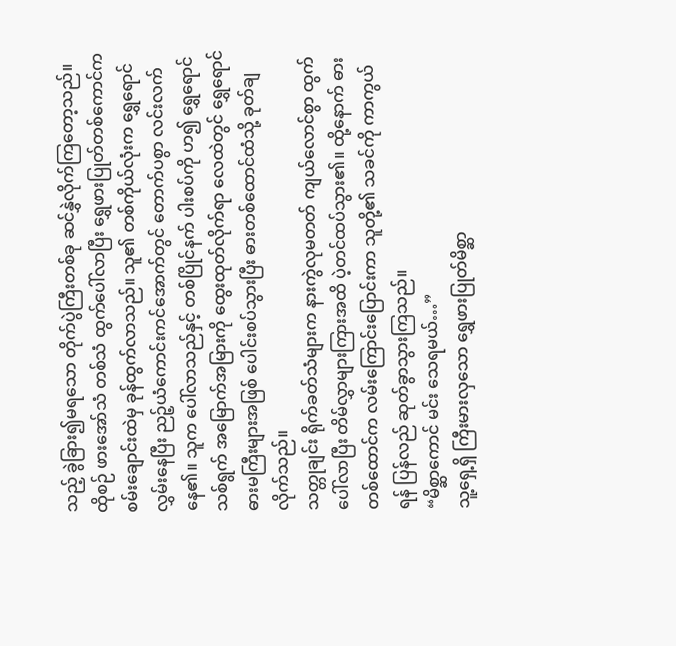သည့် ခွဲခြား၍မရသော တိုက်ပွဲကြီးတစ်ခု ဆင်နွှဲလိုက်ကြတော့သည်။
ထိုစဉ် ဖားအော်သံ တစ်သံ ထွက်ပေါ်လာပြီး ရွှေဖားပြုတ်တစ်ကောင်က စမ်းချောင်းထဲမှ ခုန်ထွက်လာသည်။ သူ၏ တစ်ကိုယ်လုံးက ရွှေရောင်လွှမ်းနေပြီး ညဉ့်ယံကောင်းကင်အောက်တွင် တောက်ပစွာ လင်းလက်နေ၏။ သူက ပေါ်လာသည်နှင့် တစ်ပြိုင်နက် ပါးစပ်ကို ဟ၍ ရွှေရောင်သစ်ရွက် အမြောက်အမြားကို ထွေးထုတ်လိုက်ရာ လေထဲတွင် ရွှေရောင်ဓားမကြီးများအဖြစ် ပေါင်းစပ်သွားပြီး ဓားတစ်ထောင်ထံသို့ ခုတ်ချလိုက်သည်။
သတ္တုချင်း ရိုက်ခတ်သံများက နားကွဲလုမတတ် ကျယ်လောင်စွာ ထွက်ပေါ်လာပြီး တိမ်လွှာများကြားအထိ ပဲ့တင်ထပ်သွား၏။ ထို့နောက် ဓားတစ်ထောင်က လမ်းကြောင်းပြောင်းကာ သူတို့၏ သခင်ကို ကာကွယ်ရန် ပြန်လည် ဆုတ်ခွာသွားကြသည်။
“မိစ္ဆာကောင် မင်း သေရမယ်…”
သူ့ရှေ့ရှိ ကြီးမားလှသော ရွှေဖားပြုတ်မိစ္ဆာ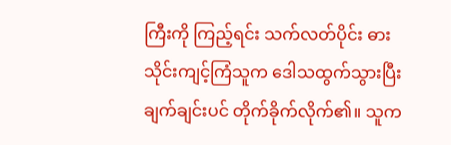ကြီးကို ကြည့်ရင်း သက်လတ်ပိုင်း ဓားသိုင်းကျင့်ကြံသူက ဒေါသထွက်သွားပြီး ချက်ချင်းပင် တိုက်ခိုက်လိုက်၏။ သူက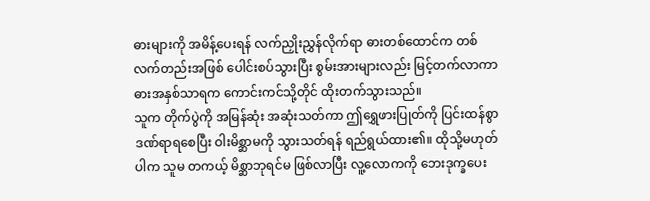ဓားများကို အမိန့်ပေးရန် လက်ညှိုးညွှန်လိုက်ရာ ဓားတစ်ထောင်က တစ်လက်တည်းအဖြစ် ပေါင်းစပ်သွားပြီး စွမ်းအားများလည်း မြင့်တက်လာကာ ဓားအနှစ်သာရက ကောင်းကင်သို့တိုင် ထိုးတက်သွားသည်။
သူက တိုက်ပွဲကို အမြန်ဆုံး အဆုံးသတ်ကာ ဤရွှေဖားပြုတ်ကို ပြင်းထန်စွာ ဒဏ်ရာရစေပြီး ဝါးမိစ္ဆာမကို သွားသတ်ရန် ရည်ရွယ်ထား၏။ ထိုသို့မဟုတ်ပါက သူမ တကယ့် မိစ္ဆာဘုရင်မ ဖြစ်လာပြီး လူ့လောကကို ဘေးဒုက္ခပေး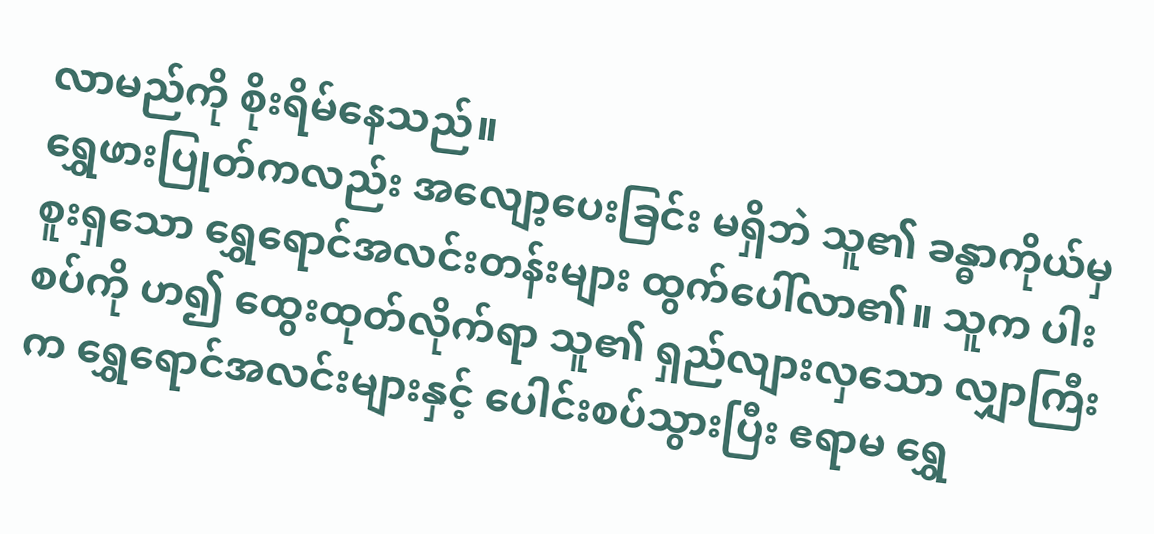လာမည်ကို စိုးရိမ်နေသည်။
ရွှေဖားပြုတ်ကလည်း အလျော့ပေးခြင်း မရှိဘဲ သူ၏ ခန္ဓာကိုယ်မှ စူးရှသော ရွှေရောင်အလင်းတန်းများ ထွက်ပေါ်လာ၏။ သူက ပါးစပ်ကို ဟ၍ ထွေးထုတ်လိုက်ရာ သူ၏ ရှည်လျားလှသော လျှာကြီးက ရွှေရောင်အလင်းများနှင့် ပေါင်းစပ်သွားပြီး ဧရာမ ရွှေ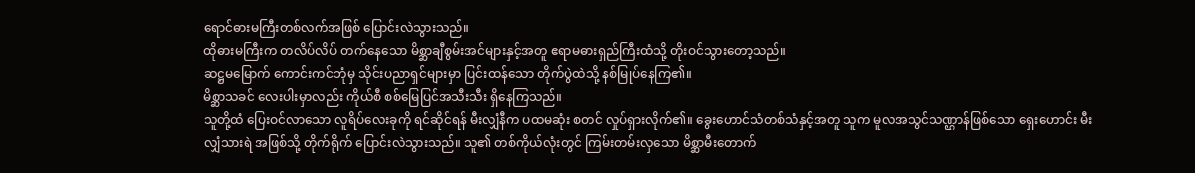ရောင်ဓားမကြီးတစ်လက်အဖြစ် ပြောင်းလဲသွားသည်။
ထိုဓားမကြီးက တလိပ်လိပ် တက်နေသော မိစ္ဆာချီစွမ်းအင်များနှင့်အတူ ဧရာမဓားရှည်ကြီးထံသို့ တိုးဝင်သွားတော့သည်။
ဆဋ္ဌမမြောက် ကောင်းကင်ဘုံမှ သိုင်းပညာရှင်များမှာ ပြင်းထန်သော တိုက်ပွဲထဲသို့ နစ်မြုပ်နေကြ၏။
မိစ္ဆာသခင် လေးပါးမှာလည်း ကိုယ်စီ စစ်မြေပြင်အသီးသီး ရှိနေကြသည်။
သူတို့ထံ ပြေးဝင်လာသော လူရိပ်လေးခုကို ရင်ဆိုင်ရန် မီးလျှံနီက ပထမဆုံး စတင် လှုပ်ရှားလိုက်၏။ ခွေးဟောင်သံတစ်သံနှင့်အတူ သူက မူလအသွင်သဏ္ဌာန်ဖြစ်သော ရှေးဟောင်း မီးလျှံသားရဲ အဖြစ်သို့ တိုက်ရိုက် ပြောင်းလဲသွားသည်။ သူ၏ တစ်ကိုယ်လုံးတွင် ကြမ်းတမ်းလှသော မိစ္ဆာမီးတောက်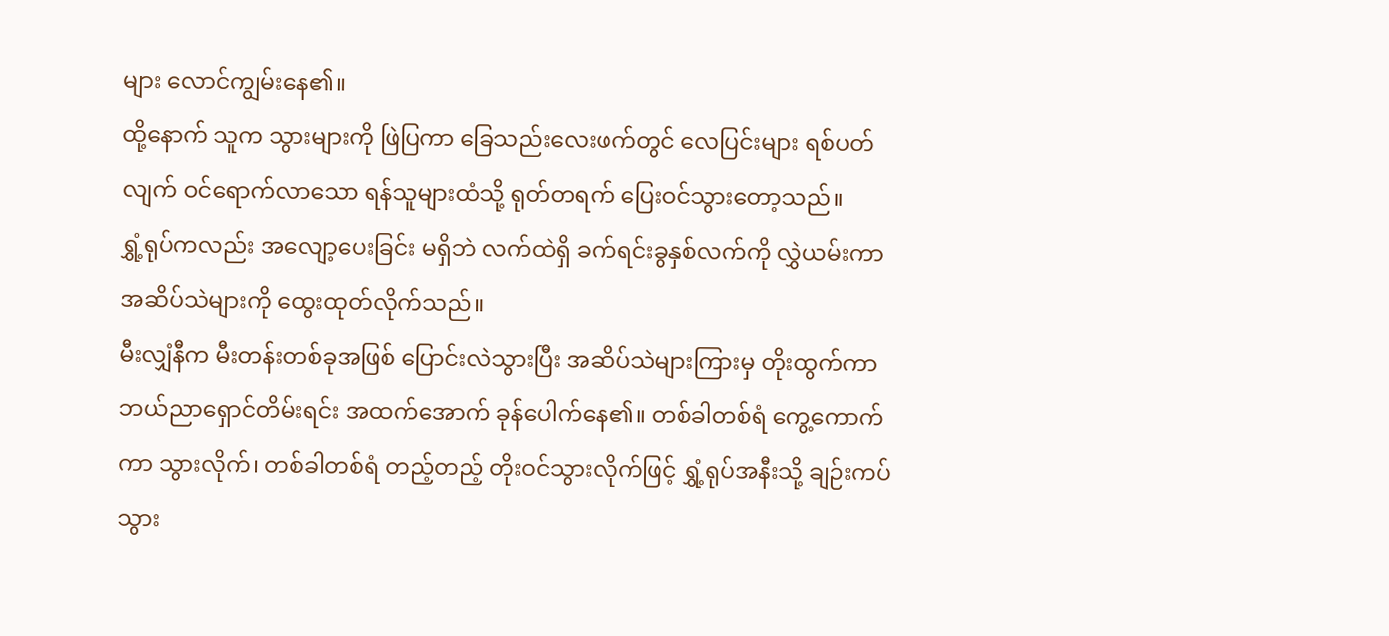များ လောင်ကျွမ်းနေ၏။
ထို့နောက် သူက သွားများကို ဖြဲပြကာ ခြေသည်းလေးဖက်တွင် လေပြင်းများ ရစ်ပတ်လျက် ဝင်ရောက်လာသော ရန်သူများထံသို့ ရုတ်တရက် ပြေးဝင်သွားတော့သည်။
ရွှံ့ရုပ်ကလည်း အလျော့ပေးခြင်း မရှိဘဲ လက်ထဲရှိ ခက်ရင်းခွနှစ်လက်ကို လွှဲယမ်းကာ အဆိပ်သဲများကို ထွေးထုတ်လိုက်သည်။
မီးလျှံနီက မီးတန်းတစ်ခုအဖြစ် ပြောင်းလဲသွားပြီး အဆိပ်သဲများကြားမှ တိုးထွက်ကာ ဘယ်ညာရှောင်တိမ်းရင်း အထက်အောက် ခုန်ပေါက်နေ၏။ တစ်ခါတစ်ရံ ကွေ့ကောက်ကာ သွားလိုက်၊ တစ်ခါတစ်ရံ တည့်တည့် တိုးဝင်သွားလိုက်ဖြင့် ရွှံ့ရုပ်အနီးသို့ ချဉ်းကပ်သွား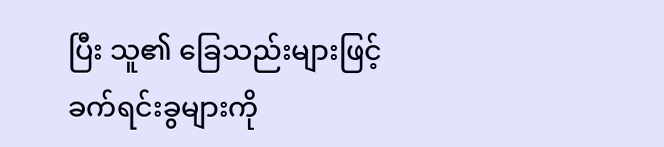ပြီး သူ၏ ခြေသည်းများဖြင့် ခက်ရင်းခွများကို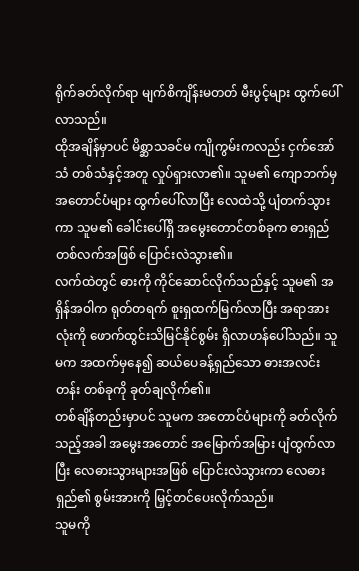ရိုက်ခတ်လိုက်ရာ မျက်စိကျိန်းမတတ် မီးပွင့်များ ထွက်ပေါ်လာသည်။
ထိုအချိန်မှာပင် မိစ္ဆာသခင်မ ကျိုကွမ်းကလည်း ငှက်အော်သံ တစ်သံနှင့်အတူ လှုပ်ရှားလာ၏။ သူမ၏ ကျောဘက်မှ အတောင်ပံများ ထွက်ပေါ်လာပြီး လေထဲသို့ ပျံတက်သွားကာ သူမ၏ ခေါင်းပေါ်ရှိ အမွေးတောင်တစ်ခုက ဓားရှည်တစ်လက်အဖြစ် ပြောင်းလဲသွား၏။
လက်ထဲတွင် ဓားကို ကိုင်ဆောင်လိုက်သည်နှင့် သူမ၏ အရှိန်အဝါက ရုတ်တရက် စူးရှထက်မြက်လာပြီး အရာအားလုံးကို ဖောက်ထွင်းသိမြင်နိုင်စွမ်း ရှိလာဟန်ပေါ်သည်။ သူမက အထက်မှနေ၍ ဆယ်ပေခန့်ရှည်သော ဓားအလင်းတန်း တစ်ခုကို ခုတ်ချလိုက်၏။
တစ်ချိန်တည်းမှာပင် သူမက အတောင်ပံများကို ခတ်လိုက်သည့်အခါ အမွေးအတောင် အမြောက်အမြား ပျံထွက်လာပြီး လေဓားသွားများအဖြစ် ပြောင်းလဲသွားကာ လေဓားရှည်၏ စွမ်းအားကို မြှင့်တင်ပေးလိုက်သည်။
သူမကို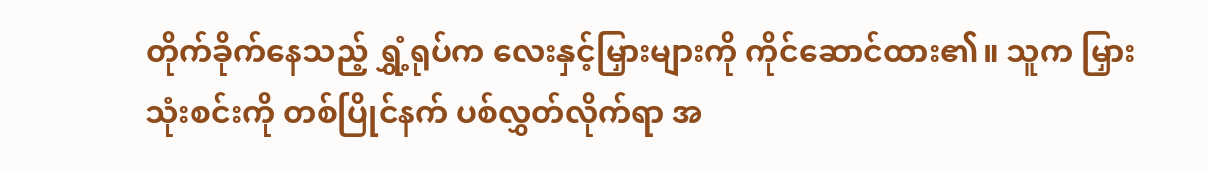တိုက်ခိုက်နေသည့် ရွှံ့ရုပ်က လေးနှင့်မြှားများကို ကိုင်ဆောင်ထား၏။ သူက မြှားသုံးစင်းကို တစ်ပြိုင်နက် ပစ်လွှတ်လိုက်ရာ အ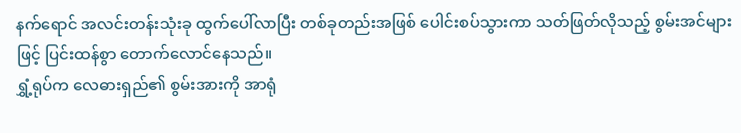နက်ရောင် အလင်းတန်းသုံးခု ထွက်ပေါ်လာပြီး တစ်ခုတည်းအဖြစ် ပေါင်းစပ်သွားကာ သတ်ဖြတ်လိုသည့် စွမ်းအင်များဖြင့် ပြင်းထန်စွာ တောက်လောင်နေသည်။
ရွှံ့ရုပ်က လေဓားရှည်၏ စွမ်းအားကို အာရုံ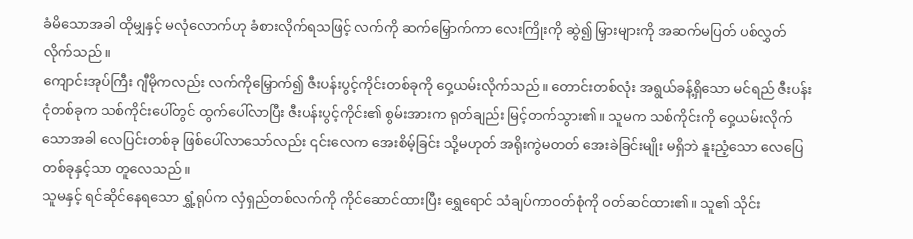ခံမိသောအခါ ထိုမျှနှင့် မလုံလောက်ဟု ခံစားလိုက်ရသဖြင့် လက်ကို ဆက်မြှောက်ကာ လေးကြိုးကို ဆွဲ၍ မြှားများကို အဆက်မပြတ် ပစ်လွှတ်လိုက်သည်။
ကျောင်းအုပ်ကြီး ဂျီမိုကလည်း လက်ကိုမြှောက်၍ ဇီးပန်းပွင့်ကိုင်းတစ်ခုကို ဝှေ့ယမ်းလိုက်သည်။ တောင်းတစ်လုံး အရွယ်ခန့်ရှိသော မင်ရည် ဇီးပန်းငုံတစ်ခုက သစ်ကိုင်းပေါ်တွင် ထွက်ပေါ်လာပြီး ဇီးပန်းပွင့်ကိုင်း၏ စွမ်းအားက ရုတ်ချည်း မြင့်တက်သွား၏။ သူမက သစ်ကိုင်းကို ဝှေ့ယမ်းလိုက်သောအခါ လေပြင်းတစ်ခု ဖြစ်ပေါ်လာသော်လည်း ၎င်းလေက အေးစိမ့်ခြင်း သို့မဟုတ် အရိုးကွဲမတတ် အေးခဲခြင်းမျိုး မရှိဘဲ နူးညံ့သော လေပြေတစ်ခုနှင့်သာ တူလေသည်။
သူမနှင့် ရင်ဆိုင်နေရသော ရွှံ့ရုပ်က လှံရှည်တစ်လက်ကို ကိုင်ဆောင်ထားပြီး ရွှေရောင် သံချပ်ကာဝတ်စုံကို ဝတ်ဆင်ထား၏။ သူ၏ သိုင်း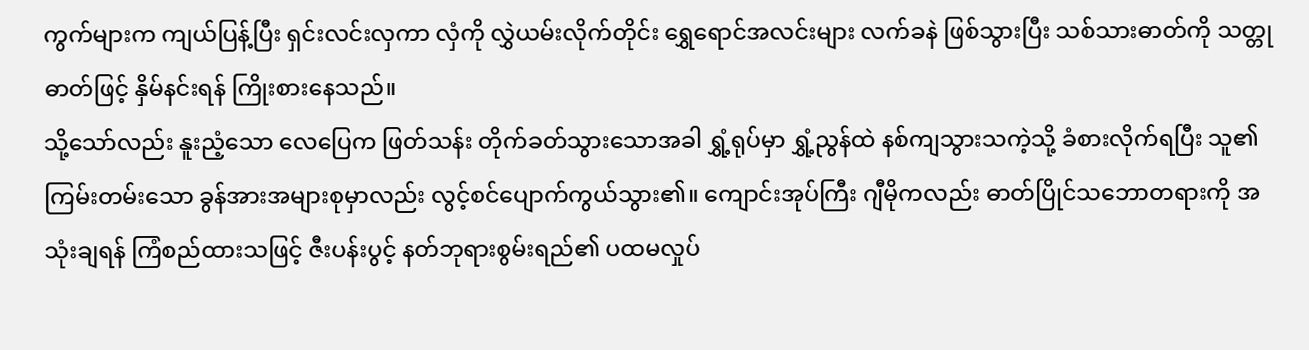ကွက်များက ကျယ်ပြန့်ပြီး ရှင်းလင်းလှကာ လှံကို လွှဲယမ်းလိုက်တိုင်း ရွှေရောင်အလင်းများ လက်ခနဲ ဖြစ်သွားပြီး သစ်သားဓာတ်ကို သတ္တုဓာတ်ဖြင့် နှိမ်နင်းရန် ကြိုးစားနေသည်။
သို့သော်လည်း နူးညံ့သော လေပြေက ဖြတ်သန်း တိုက်ခတ်သွားသောအခါ ရွှံ့ရုပ်မှာ ရွှံ့ညွန်ထဲ နစ်ကျသွားသကဲ့သို့ ခံစားလိုက်ရပြီး သူ၏ ကြမ်းတမ်းသော ခွန်အားအများစုမှာလည်း လွင့်စင်ပျောက်ကွယ်သွား၏။ ကျောင်းအုပ်ကြီး ဂျီမိုကလည်း ဓာတ်ပြိုင်သဘောတရားကို အသုံးချရန် ကြံစည်ထားသဖြင့် ဇီးပန်းပွင့် နတ်ဘုရားစွမ်းရည်၏ ပထမလှုပ်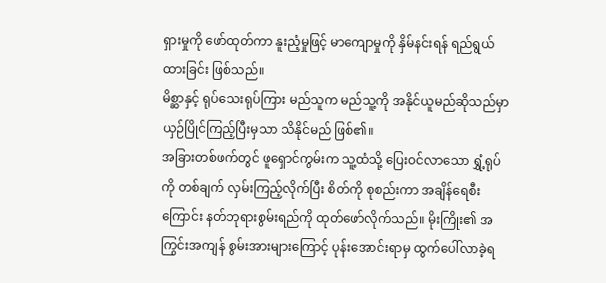ရှားမှုကို ဖော်ထုတ်ကာ နူးညံ့မှုဖြင့် မာကျောမှုကို နှိမ်နင်းရန် ရည်ရွယ်ထားခြင်း ဖြစ်သည်။
မိစ္ဆာနှင့် ရုပ်သေးရုပ်ကြား မည်သူက မည်သူ့ကို အနိုင်ယူမည်ဆိုသည်မှာ ယှဉ်ပြိုင်ကြည့်ပြီးမှသာ သိနိုင်မည် ဖြစ်၏။
အခြားတစ်ဖက်တွင် ဖူရှောင်ကွမ်းက သူ့ထံသို့ ပြေးဝင်လာသော ရွှံ့ရုပ်ကို တစ်ချက် လှမ်းကြည့်လိုက်ပြီး စိတ်ကို စုစည်းကာ အချိန်ရေစီးကြောင်း နတ်ဘုရားစွမ်းရည်ကို ထုတ်ဖော်လိုက်သည်။ မိုးကြိုး၏ အကြွင်းအကျန် စွမ်းအားများကြောင့် ပုန်းအောင်းရာမှ ထွက်ပေါ်လာခဲ့ရ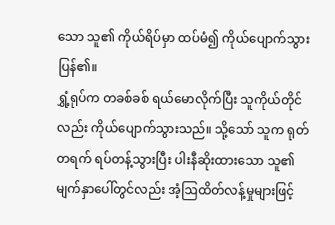သော သူ၏ ကိုယ်ရိပ်မှာ ထပ်မံ၍ ကိုယ်ပျောက်သွားပြန်၏။
ရွှံ့ရုပ်က တခစ်ခစ် ရယ်မောလိုက်ပြီး သူကိုယ်တိုင်လည်း ကိုယ်ပျောက်သွားသည်။ သို့သော် သူက ရုတ်တရက် ရပ်တန့်သွားပြီး ပါးနီဆိုးထားသော သူ၏ မျက်နှာပေါ်တွင်လည်း အံ့ဩထိတ်လန့်မှုများဖြင့်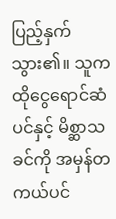ပြည့်နှက်သွား၏။ သူက ထိုငွေရောင်ဆံပင်နှင့် မိစ္ဆာသခင်ကို အမှန်တကယ်ပင်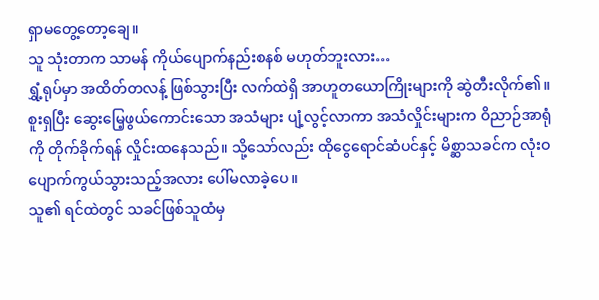ရှာမတွေ့တော့ချေ။
သူ သုံးတာက သာမန် ကိုယ်ပျောက်နည်းစနစ် မဟုတ်ဘူးလား…
ရွှံ့ရုပ်မှာ အထိတ်တလန့် ဖြစ်သွားပြီး လက်ထဲရှိ အာဟူတယောကြိုးများကို ဆွဲတီးလိုက်၏။ စူးရှပြီး ဆွေးမြေ့ဖွယ်ကောင်းသော အသံများ ပျံ့လွင့်လာကာ အသံလှိုင်းများက ဝိညာဉ်အာရုံကို တိုက်ခိုက်ရန် လှိုင်းထနေသည်။ သို့သော်လည်း ထိုငွေရောင်ဆံပင်နှင့် မိစ္ဆာသခင်က လုံးဝ ပျောက်ကွယ်သွားသည့်အလား ပေါ်မလာခဲ့ပေ။
သူ၏ ရင်ထဲတွင် သခင်ဖြစ်သူထံမှ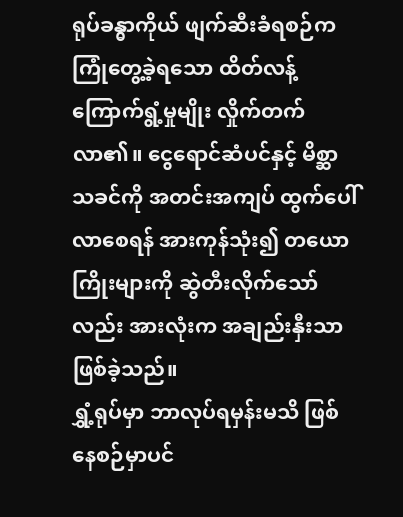ရုပ်ခန္ဓာကိုယ် ဖျက်ဆီးခံရစဉ်က ကြုံတွေ့ခဲ့ရသော ထိတ်လန့်ကြောက်ရွံ့မှုမျိုး လှိုက်တက်လာ၏။ ငွေရောင်ဆံပင်နှင့် မိစ္ဆာသခင်ကို အတင်းအကျပ် ထွက်ပေါ်လာစေရန် အားကုန်သုံး၍ တယောကြိုးများကို ဆွဲတီးလိုက်သော်လည်း အားလုံးက အချည်းနှီးသာ ဖြစ်ခဲ့သည်။
ရွှံ့ရုပ်မှာ ဘာလုပ်ရမှန်းမသိ ဖြစ်နေစဉ်မှာပင်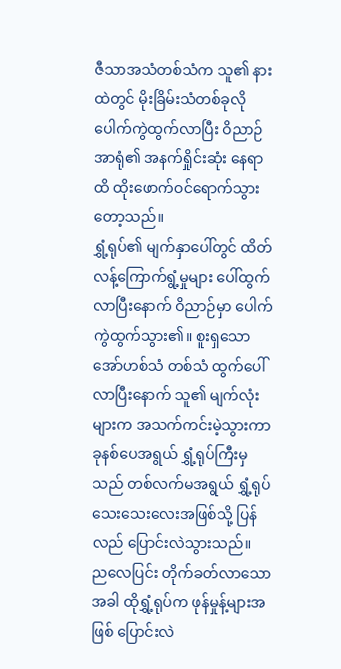ဇီသာအသံတစ်သံက သူ၏ နားထဲတွင် မိုးခြိမ်းသံတစ်ခုလို ပေါက်ကွဲထွက်လာပြီး ဝိညာဉ်အာရုံ၏ အနက်ရှိုင်းဆုံး နေရာထိ ထိုးဖောက်ဝင်ရောက်သွားတော့သည်။
ရွှံ့ရုပ်၏ မျက်နှာပေါ်တွင် ထိတ်လန့်ကြောက်ရွံ့မှုများ ပေါ်ထွက်လာပြီးနောက် ဝိညာဉ်မှာ ပေါက်ကွဲထွက်သွား၏။ စူးရှသော အော်ဟစ်သံ တစ်သံ ထွက်ပေါ်လာပြီးနောက် သူ၏ မျက်လုံးများက အသက်ကင်းမဲ့သွားကာ ခုနစ်ပေအရွယ် ရွှံ့ရုပ်ကြီးမှသည် တစ်လက်မအရွယ် ရွှံ့ရုပ်သေးသေးလေးအဖြစ်သို့ ပြန်လည် ပြောင်းလဲသွားသည်။
ညလေပြင်း တိုက်ခတ်လာသောအခါ ထိုရွှံ့ရုပ်က ဖုန်မှုန့်များအဖြစ် ပြောင်းလဲ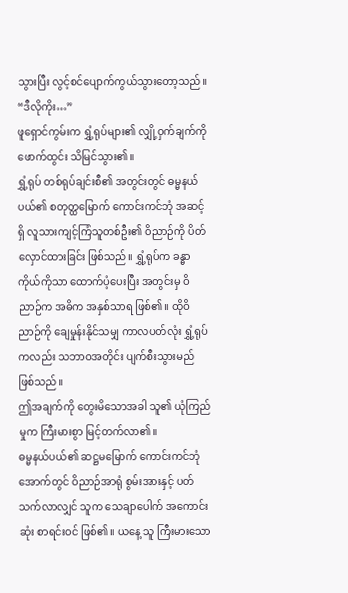သွားပြီး လွင့်စင်ပျောက်ကွယ်သွားတော့သည်။
“ဒီလိုကိုး…”
ဖူရှောင်ကွမ်းက ရွှံ့ရုပ်များ၏ လျှို့ဝှက်ချက်ကို ဖောက်ထွင်း သိမြင်သွား၏။
ရွှံ့ရုပ် တစ်ရုပ်ချင်းစီ၏ အတွင်းတွင် ဓမ္မနယ်ပယ်၏ စတုတ္ထမြောက် ကောင်းကင်ဘုံ အဆင့်ရှိ လူသားကျင့်ကြံသူတစ်ဦး၏ ဝိညာဉ်ကို ပိတ်လှောင်ထားခြင်း ဖြစ်သည်။ ရွှံ့ရုပ်က ခန္ဓာကိုယ်ကိုသာ ထောက်ပံ့ပေးပြီး အတွင်းမှ ဝိညာဉ်က အဓိက အနှစ်သာရ ဖြစ်၏။ ထိုဝိညာဉ်ကို ချေမှုန်းနိုင်သမျှ ကာလပတ်လုံး ရွှံ့ရုပ်ကလည်း သဘာဝအတိုင်း ပျက်စီးသွားမည် ဖြစ်သည်။
ဤအချက်ကို တွေးမိသောအခါ သူ၏ ယုံကြည်မှုက ကြီးမားစွာ မြင့်တက်လာ၏။
ဓမ္မနယ်ပယ်၏ ဆဋ္ဌမမြောက် ကောင်းကင်ဘုံအောက်တွင် ဝိညာဉ်အာရုံ စွမ်းအားနှင့် ပတ်သက်လာလျှင် သူက သေချာပေါက် အကောင်းဆုံး စာရင်းဝင် ဖြစ်၏။ ယနေ့ သူ ကြီးမားသော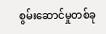စွမ်းဆောင်မှုတစ်ခု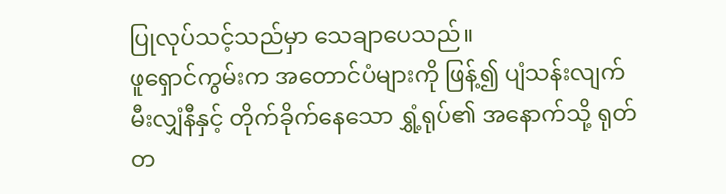ပြုလုပ်သင့်သည်မှာ သေချာပေသည်။
ဖူရှောင်ကွမ်းက အတောင်ပံများကို ဖြန့်၍ ပျံသန်းလျက် မီးလျှံနီနှင့် တိုက်ခိုက်နေသော ရွှံ့ရုပ်၏ အနောက်သို့ ရုတ်တ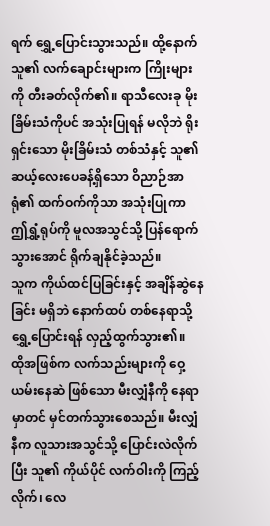ရက် ရွှေ့ပြောင်းသွားသည်။ ထို့နောက် သူ၏ လက်ချောင်းများက ကြိုးများကို တီးခတ်လိုက်၏။ ရာသီလေးခု မိုးခြိမ်းသံကိုပင် အသုံးပြုရန် မလိုဘဲ ရိုးရှင်းသော မိုးခြိမ်းသံ တစ်သံနှင့် သူ၏ ဆယ့်လေးပေခန့်ရှိသော ဝိညာဉ်အာရုံ၏ ထက်ဝက်ကိုသာ အသုံးပြုကာ ဤရွှံ့ရုပ်ကို မူလအသွင်သို့ ပြန်ရောက်သွားအောင် ရိုက်ချနိုင်ခဲ့သည်။
သူက ကိုယ်ထင်ပြခြင်းနှင့် အချိန်ဆွဲနေခြင်း မရှိဘဲ နောက်ထပ် တစ်နေရာသို့ ရွှေ့ပြောင်းရန် လှည့်ထွက်သွား၏။
ထိုအဖြစ်က လက်သည်းများကို ဝှေ့ယမ်းနေဆဲ ဖြစ်သော မီးလျှံနီကို နေရာမှာတင် မှင်တက်သွားစေသည်။ မီးလျှံနီက လူသားအသွင်သို့ ပြောင်းလဲလိုက်ပြီး သူ၏ ကိုယ်ပိုင် လက်ဝါးကို ကြည့်လိုက်၊ လေ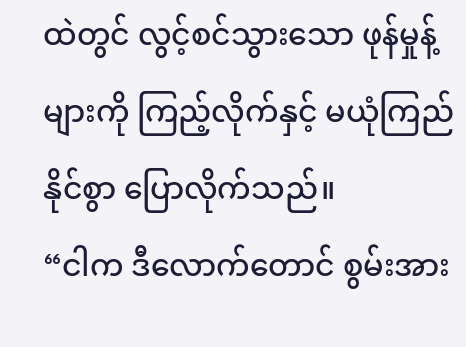ထဲတွင် လွင့်စင်သွားသော ဖုန်မှုန့်များကို ကြည့်လိုက်နှင့် မယုံကြည်နိုင်စွာ ပြောလိုက်သည်။
“ငါက ဒီလောက်တောင် စွမ်းအား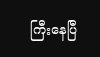ကြီးနေပြီ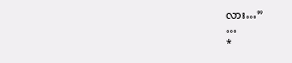လား…”
…
*